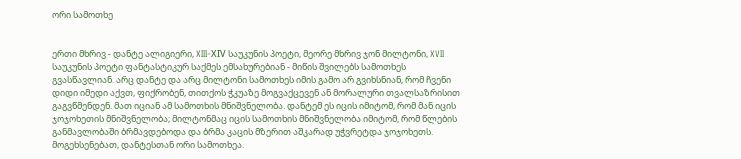ორი სამოთხე


ერთი მხრივ - დანტე ალიგიერი, XIII-ХIV საუკუნის პოეტი, მეორე მხრივ ჯონ მილტონი, XVII საუკუნის პოეტი ფანტასტიკურ საქმეს ემსახურებიან - მიწის შვილებს სამოთხეს გვასწავლიან. არც დანტე და არც მილტონი სამოთხეს იმის გამო არ გვიხსნიან, რომ ჩვენი დიდი იმედი აქვთ, ფიქრობენ, თითქოს ჭკუაზე მოგვაქცევენ ან მორალური თვალსაზრისით გაგვწმენდენ. მათ იციან ამ სამოთხის მნიშვნელობა. დანტემ ეს იცის იმიტომ, რომ მან იცის ჯოჯოხეთის მნიშვნელობა; მილტონმაც იცის სამოთხის მნიშვნელობა იმიტომ, რომ წლების განმავლობაში ბრმავდებოდა და ბრმა კაცის მზერით აშკარად უჭვრეტდა ჯოჯოხეთს. მოგეხსენებათ, დანტესთან ორი სამოთხეა.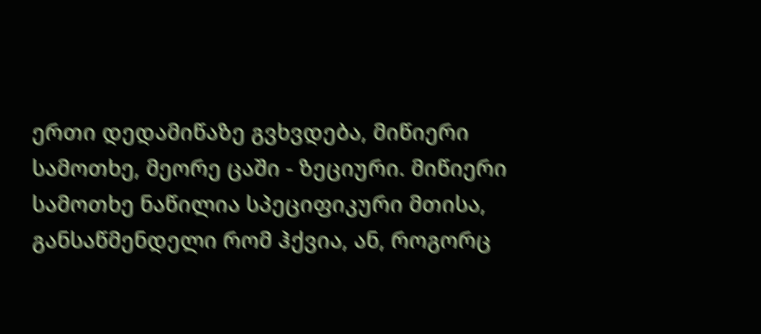ერთი დედამიწაზე გვხვდება, მიწიერი სამოთხე, მეორე ცაში - ზეციური. მიწიერი სამოთხე ნაწილია სპეციფიკური მთისა, განსაწმენდელი რომ ჰქვია, ან, როგორც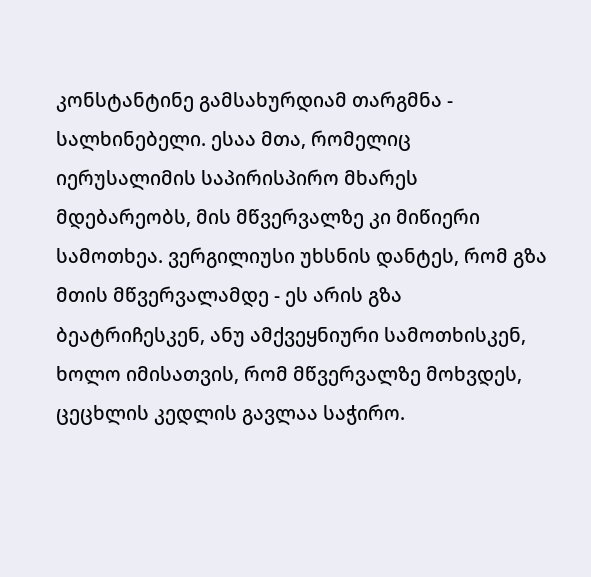კონსტანტინე გამსახურდიამ თარგმნა - სალხინებელი. ესაა მთა, რომელიც იერუსალიმის საპირისპირო მხარეს მდებარეობს, მის მწვერვალზე კი მიწიერი სამოთხეა. ვერგილიუსი უხსნის დანტეს, რომ გზა მთის მწვერვალამდე - ეს არის გზა ბეატრიჩესკენ, ანუ ამქვეყნიური სამოთხისკენ, ხოლო იმისათვის, რომ მწვერვალზე მოხვდეს, ცეცხლის კედლის გავლაა საჭირო.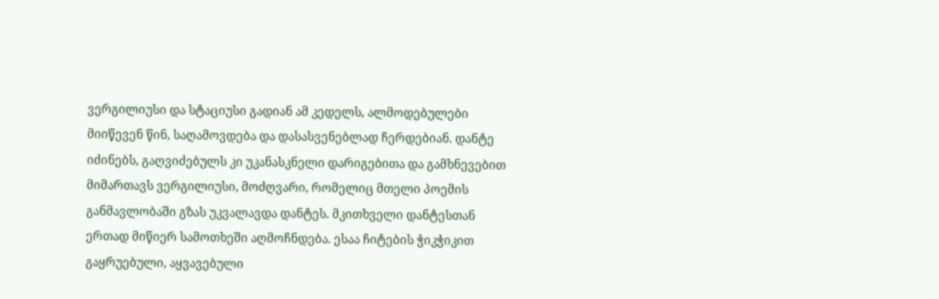ვერგილიუსი და სტაციუსი გადიან ამ კედელს, ალმოდებულები მიიწევენ წინ, საღამოვდება და დასასვენებლად ჩერდებიან. დანტე იძინებს, გაღვიძებულს კი უკანასკნელი დარიგებითა და გამხნევებით მიმართავს ვერგილიუსი, მოძღვარი, რომელიც მთელი პოემის განმავლობაში გზას უკვალავდა დანტეს. მკითხველი დანტესთან ერთად მიწიერ სამოთხეში აღმოჩნდება. ესაა ჩიტების ჭიკჭიკით გაყრუებული, აყვავებული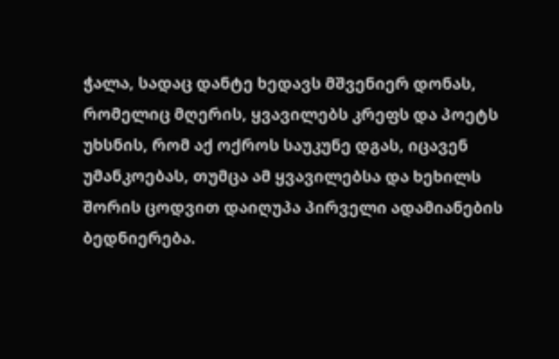ჭალა, სადაც დანტე ხედავს მშვენიერ დონას, რომელიც მღერის, ყვავილებს კრეფს და პოეტს უხსნის, რომ აქ ოქროს საუკუნე დგას, იცავენ უმანკოებას, თუმცა ამ ყვავილებსა და ხეხილს შორის ცოდვით დაიღუპა პირველი ადამიანების ბედნიერება.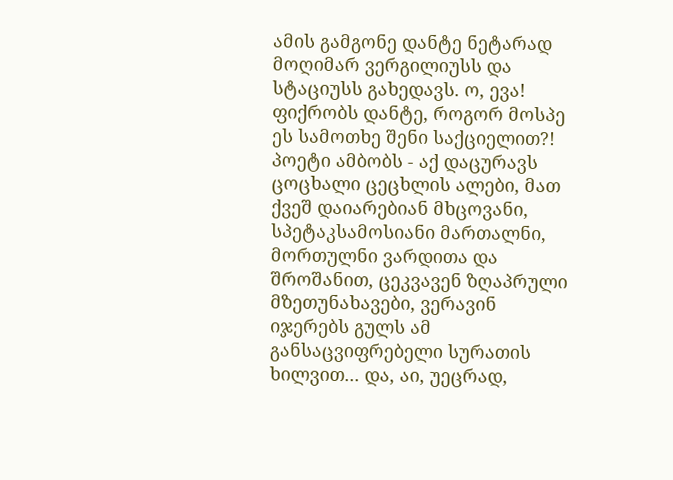ამის გამგონე დანტე ნეტარად მოღიმარ ვერგილიუსს და სტაციუსს გახედავს. ო, ევა! ფიქრობს დანტე, როგორ მოსპე ეს სამოთხე შენი საქციელით?! პოეტი ამბობს - აქ დაცურავს ცოცხალი ცეცხლის ალები, მათ ქვეშ დაიარებიან მხცოვანი, სპეტაკსამოსიანი მართალნი, მორთულნი ვარდითა და შროშანით, ცეკვავენ ზღაპრული მზეთუნახავები, ვერავინ იჯერებს გულს ამ განსაცვიფრებელი სურათის ხილვით... და, აი, უეცრად,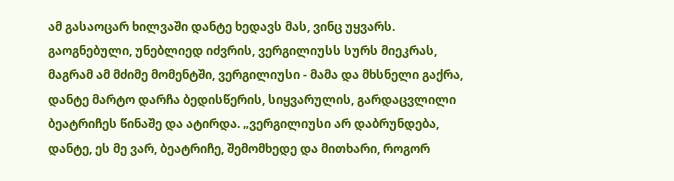ამ გასაოცარ ხილვაში დანტე ხედავს მას, ვინც უყვარს. გაოგნებული, უნებლიედ იძვრის, ვერგილიუსს სურს მიეკრას, მაგრამ ამ მძიმე მომენტში, ვერგილიუსი - მამა და მხსნელი გაქრა, დანტე მარტო დარჩა ბედისწერის, სიყვარულის, გარდაცვლილი ბეატრიჩეს წინაშე და ატირდა. „ვერგილიუსი არ დაბრუნდება, დანტე, ეს მე ვარ, ბეატრიჩე, შემომხედე და მითხარი, როგორ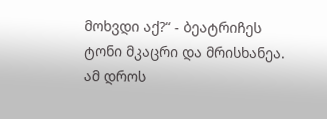მოხვდი აქ?“ - ბეატრიჩეს ტონი მკაცრი და მრისხანეა. ამ დროს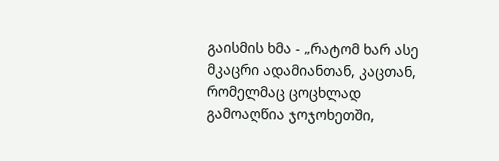გაისმის ხმა - „რატომ ხარ ასე მკაცრი ადამიანთან, კაცთან, რომელმაც ცოცხლად გამოაღწია ჯოჯოხეთში,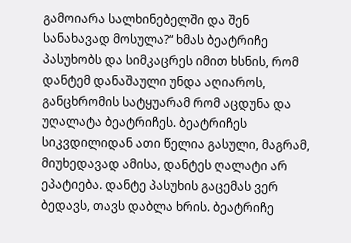გამოიარა სალხინებელში და შენ სანახავად მოსულა?“ ხმას ბეატრიჩე პასუხობს და სიმკაცრეს იმით ხსნის, რომ დანტემ დანაშაული უნდა აღიაროს, განცხრომის სატყუარამ რომ აცდუნა და უღალატა ბეატრიჩეს. ბეატრიჩეს სიკვდილიდან ათი წელია გასული, მაგრამ, მიუხედავად ამისა, დანტეს ღალატი არ ეპატიება. დანტე პასუხის გაცემას ვერ ბედავს, თავს დაბლა ხრის. ბეატრიჩე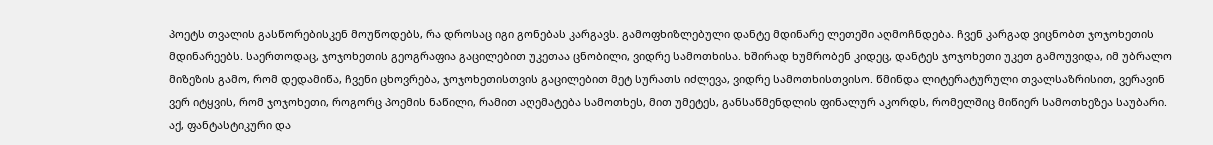პოეტს თვალის გასწორებისკენ მოუწოდებს, რა დროსაც იგი გონებას კარგავს. გამოფხიზლებული დანტე მდინარე ლეთეში აღმოჩნდება. ჩვენ კარგად ვიცნობთ ჯოჯოხეთის მდინარეებს. საერთოდაც, ჯოჯოხეთის გეოგრაფია გაცილებით უკეთაა ცნობილი, ვიდრე სამოთხისა. ხშირად ხუმრობენ კიდეც, დანტეს ჯოჯოხეთი უკეთ გამოუვიდა, იმ უბრალო მიზეზის გამო, რომ დედამიწა, ჩვენი ცხოვრება, ჯოჯოხეთისთვის გაცილებით მეტ სურათს იძლევა, ვიდრე სამოთხისთვისო. წმინდა ლიტერატურული თვალსაზრისით, ვერავინ ვერ იტყვის, რომ ჯოჯოხეთი, როგორც პოემის ნაწილი, რამით აღემატება სამოთხეს, მით უმეტეს, განსაწმენდლის ფინალურ აკორდს, რომელშიც მიწიერ სამოთხეზეა საუბარი. აქ, ფანტასტიკური და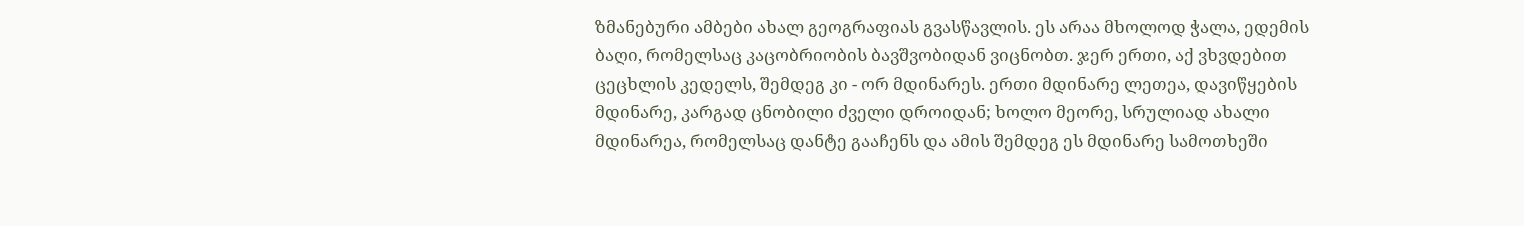ზმანებური ამბები ახალ გეოგრაფიას გვასწავლის. ეს არაა მხოლოდ ჭალა, ედემის ბაღი, რომელსაც კაცობრიობის ბავშვობიდან ვიცნობთ. ჯერ ერთი, აქ ვხვდებით ცეცხლის კედელს, შემდეგ კი - ორ მდინარეს. ერთი მდინარე ლეთეა, დავიწყების მდინარე, კარგად ცნობილი ძველი დროიდან; ხოლო მეორე, სრულიად ახალი მდინარეა, რომელსაც დანტე გააჩენს და ამის შემდეგ ეს მდინარე სამოთხეში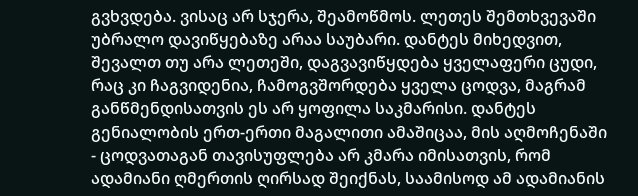გვხვდება. ვისაც არ სჯერა, შეამოწმოს. ლეთეს შემთხვევაში უბრალო დავიწყებაზე არაა საუბარი. დანტეს მიხედვით, შევალთ თუ არა ლეთეში, დაგვავიწყდება ყველაფერი ცუდი, რაც კი ჩაგვიდენია, ჩამოგვშორდება ყველა ცოდვა, მაგრამ განწმენდისათვის ეს არ ყოფილა საკმარისი. დანტეს გენიალობის ერთ-ერთი მაგალითი ამაშიცაა, მის აღმოჩენაში - ცოდვათაგან თავისუფლება არ კმარა იმისათვის, რომ ადამიანი ღმერთის ღირსად შეიქნას, საამისოდ ამ ადამიანის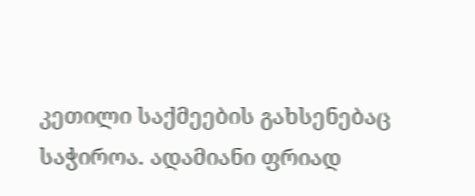კეთილი საქმეების გახსენებაც საჭიროა. ადამიანი ფრიად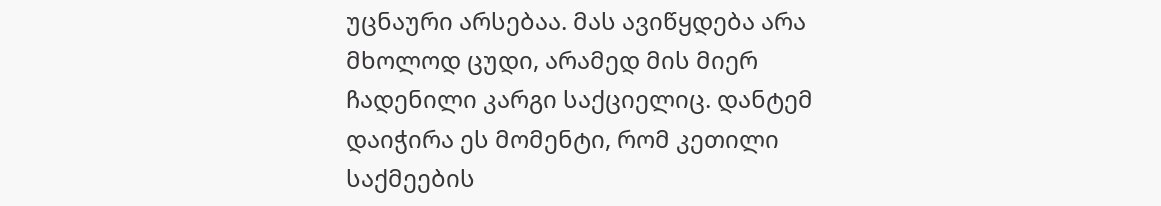უცნაური არსებაა. მას ავიწყდება არა მხოლოდ ცუდი, არამედ მის მიერ ჩადენილი კარგი საქციელიც. დანტემ დაიჭირა ეს მომენტი, რომ კეთილი საქმეების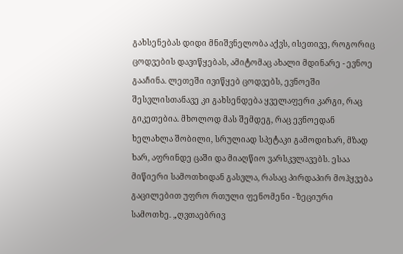გახსენებას დიდი მნიშვნელობა აქვს, ისეთივე, როგორიც ცოდვების დავიწყებას, ამიტომაც ახალი მდინარე - ევნოე გააჩინა. ლეთეში ივიწყებ ცოდვებს, ევნოეში შესვლისთანავე კი გახსენდება ყველაფერი კარგი, რაც გიკეთებია. მხოლოდ მას შემდეგ, რაც ევნოედან ხელახლა შობილი, სრულიად სპეტაკი გამოდიხარ, მზად ხარ, აფრინდე ცაში და მიაღწიო ვარსკვლავებს. ესაა მიწიერი სამოთხიდან გასვლა, რასაც პირდაპირ მოჰყვება გაცილებით უფრო რთული ფენომენი - ზეციური სამოთხე. „ღვთაებრივ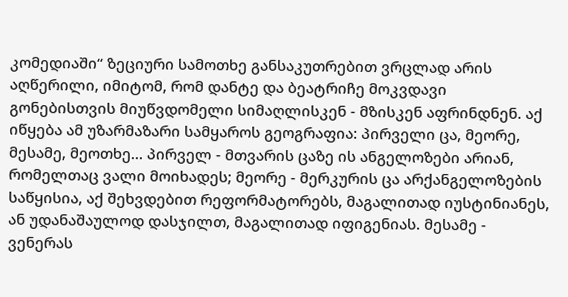კომედიაში“ ზეციური სამოთხე განსაკუთრებით ვრცლად არის აღწერილი, იმიტომ, რომ დანტე და ბეატრიჩე მოკვდავი გონებისთვის მიუწვდომელი სიმაღლისკენ - მზისკენ აფრინდნენ. აქ იწყება ამ უზარმაზარი სამყაროს გეოგრაფია: პირველი ცა, მეორე, მესამე, მეოთხე... პირველ - მთვარის ცაზე ის ანგელოზები არიან, რომელთაც ვალი მოიხადეს; მეორე - მერკურის ცა არქანგელოზების საწყისია, აქ შეხვდებით რეფორმატორებს, მაგალითად იუსტინიანეს, ან უდანაშაულოდ დასჯილთ, მაგალითად იფიგენიას. მესამე - ვენერას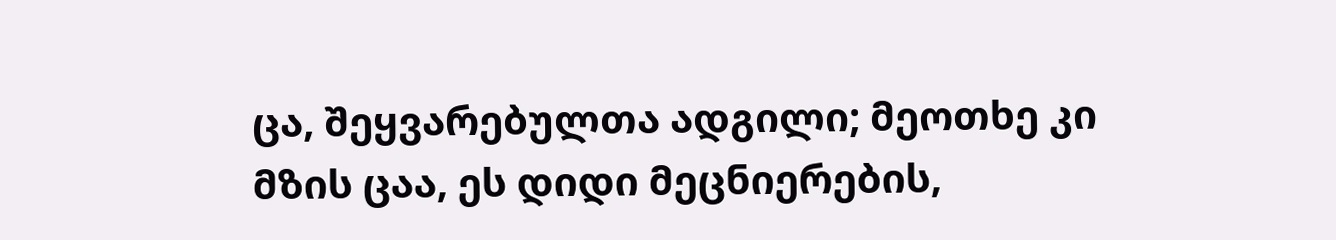ცა, შეყვარებულთა ადგილი; მეოთხე კი მზის ცაა, ეს დიდი მეცნიერების,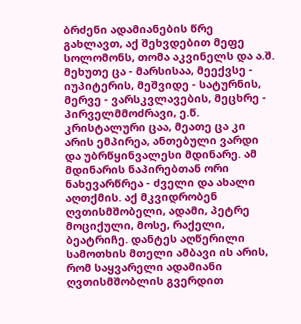ბრძენი ადამიანების წრე გახლავთ, აქ შეხვდებით მეფე სოლომონს, თომა აკვინელს და ა.შ. მეხუთე ცა - მარსისაა, მეექვსე - იუპიტერის, მეშვიდე - სატურნის, მერვე - ვარსკვლავების, მეცხრე - პირველმმოძრავი, ე.წ. კრისტალური ცაა, მეათე ცა კი არის ემპირეა, ანთებული ვარდი და უბრწყინვალესი მდინარე. ამ მდინარის ნაპირებთან ორი ნახევარწრეა - ძველი და ახალი აღთქმის. აქ მკვიდრობენ ღვთისმშობელი, ადამი, პეტრე მოციქული, მოსე, რაქელი, ბეატრიჩე. დანტეს აღწერილი სამოთხის მთელი ამბავი ის არის, რომ საყვარელი ადამიანი ღვთისმშობლის გვერდით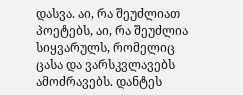დასვა. აი, რა შეუძლიათ პოეტებს, აი, რა შეუძლია სიყვარულს, რომელიც ცასა და ვარსკვლავებს ამოძრავებს. დანტეს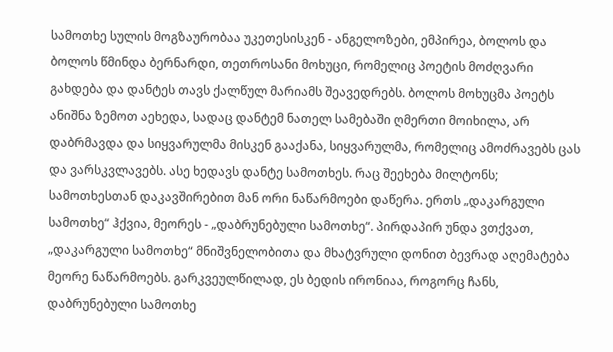სამოთხე სულის მოგზაურობაა უკეთესისკენ - ანგელოზები, ემპირეა, ბოლოს და ბოლოს წმინდა ბერნარდი, თეთროსანი მოხუცი, რომელიც პოეტის მოძღვარი გახდება და დანტეს თავს ქალწულ მარიამს შეავედრებს. ბოლოს მოხუცმა პოეტს ანიშნა ზემოთ აეხედა, სადაც დანტემ ნათელ სამებაში ღმერთი მოიხილა, არ დაბრმავდა და სიყვარულმა მისკენ გააქანა, სიყვარულმა, რომელიც ამოძრავებს ცას და ვარსკვლავებს. ასე ხედავს დანტე სამოთხეს. რაც შეეხება მილტონს; სამოთხესთან დაკავშირებით მან ორი ნაწარმოები დაწერა. ერთს „დაკარგული სამოთხე“ ჰქვია, მეორეს - „დაბრუნებული სამოთხე“. პირდაპირ უნდა ვთქვათ, „დაკარგული სამოთხე“ მნიშვნელობითა და მხატვრული დონით ბევრად აღემატება მეორე ნაწარმოებს. გარკვეულწილად, ეს ბედის ირონიაა, როგორც ჩანს, დაბრუნებული სამოთხე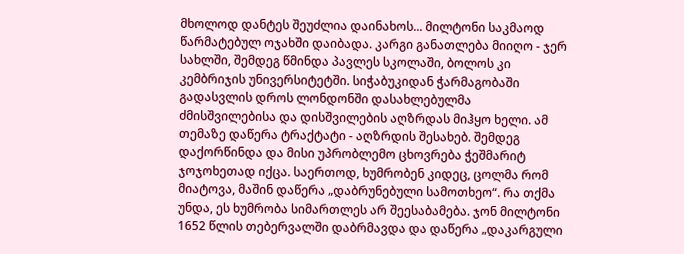მხოლოდ დანტეს შეუძლია დაინახოს... მილტონი საკმაოდ წარმატებულ ოჯახში დაიბადა. კარგი განათლება მიიღო - ჯერ სახლში, შემდეგ წმინდა პავლეს სკოლაში, ბოლოს კი კემბრიჯის უნივერსიტეტში. სიჭაბუკიდან ჭარმაგობაში გადასვლის დროს ლონდონში დასახლებულმა ძმისშვილებისა და დისშვილების აღზრდას მიჰყო ხელი. ამ თემაზე დაწერა ტრაქტატი - აღზრდის შესახებ. შემდეგ დაქორწინდა და მისი უპრობლემო ცხოვრება ჭეშმარიტ ჯოჯოხეთად იქცა. საერთოდ, ხუმრობენ კიდეც, ცოლმა რომ მიატოვა, მაშინ დაწერა „დაბრუნებული სამოთხეო“. რა თქმა უნდა, ეს ხუმრობა სიმართლეს არ შეესაბამება. ჯონ მილტონი 1652 წლის თებერვალში დაბრმავდა და დაწერა „დაკარგული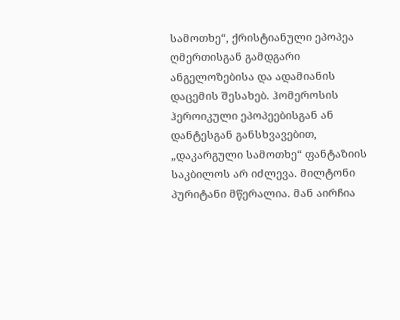სამოთხე“, ქრისტიანული ეპოპეა ღმერთისგან გამდგარი ანგელოზებისა და ადამიანის დაცემის შესახებ. ჰომეროსის ჰეროიკული ეპოპეებისგან ან დანტესგან განსხვავებით, „დაკარგული სამოთხე“ ფანტაზიის საკბილოს არ იძლევა. მილტონი პურიტანი მწერალია. მან აირჩია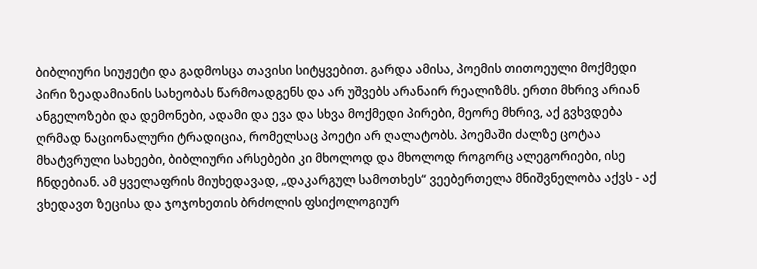ბიბლიური სიუჟეტი და გადმოსცა თავისი სიტყვებით. გარდა ამისა, პოემის თითოეული მოქმედი პირი ზეადამიანის სახეობას წარმოადგენს და არ უშვებს არანაირ რეალიზმს. ერთი მხრივ არიან ანგელოზები და დემონები, ადამი და ევა და სხვა მოქმედი პირები, მეორე მხრივ, აქ გვხვდება ღრმად ნაციონალური ტრადიცია, რომელსაც პოეტი არ ღალატობს. პოემაში ძალზე ცოტაა მხატვრული სახეები, ბიბლიური არსებები კი მხოლოდ და მხოლოდ როგორც ალეგორიები, ისე ჩნდებიან. ამ ყველაფრის მიუხედავად, „დაკარგულ სამოთხეს“ ვეებერთელა მნიშვნელობა აქვს - აქ ვხედავთ ზეცისა და ჯოჯოხეთის ბრძოლის ფსიქოლოგიურ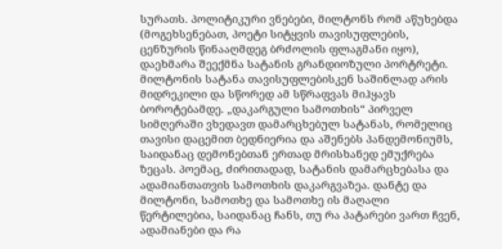სურათს. პოლიტიკური ვნებები, მილტონს რომ აწუხებდა (მოგეხსენებათ, პოეტი სიტყვის თავისუფლების, ცენზურის წინააღმდეგ ბრძოლის ფლაგმანი იყო), დაეხმარა შეექმნა სატანის გრანდიოზული პორტრეტი. მილტონის სატანა თავისუფლებისკენ საშინლად არის მიდრეკილი და სწორედ ამ სწრაფვას მიჰყავს ბოროტებამდე. „დაკარგული სამოთხის“ პირველ სიმღერაში ვხედავთ დამარცხებულ სატანას, რომელიც თავისი დაცემით ბედნიერია და აშენებს პანდემონიუმს, საიდანაც დემონებთან ერთად მრისხანედ ემუქრება ზეცას. პოემაც, ძირითადად, სატანის დამარცხებასა და ადამიანთათვის სამოთხის დაკარგვაზეა. დანტე და მილტონი, სამოთხე და სამოთხე ის მაღალი წერტილებია, საიდანაც ჩანს, თუ რა პატარები ვართ ჩვენ, ადამიანები და რა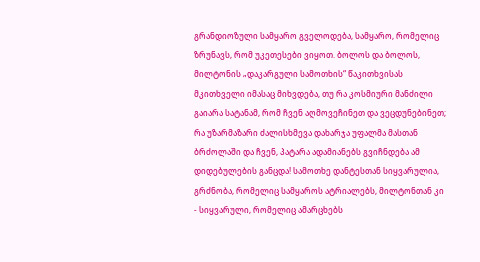გრანდიოზული სამყარო გველოდება, სამყარო, რომელიც ზრუნავს, რომ უკეთესები ვიყოთ. ბოლოს და ბოლოს, მილტონის „დაკარგული სამოთხის“ წაკითხვისას მკითხველი იმასაც მიხვდება, თუ რა კოსმიური მანძილი გაიარა სატანამ, რომ ჩვენ აღმოვეჩინეთ და ვეცდუნებინეთ; რა უზარმაზარი ძალისხმევა დახარჯა უფალმა მასთან ბრძოლაში და ჩვენ, პატარა ადამიანებს გვიჩნდება ამ დიდებულების განცდა! სამოთხე დანტესთან სიყვარულია, გრძნობა, რომელიც სამყაროს ატრიალებს, მილტონთან კი - სიყვარული, რომელიც ამარცხებს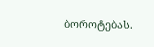ბოროტებას.